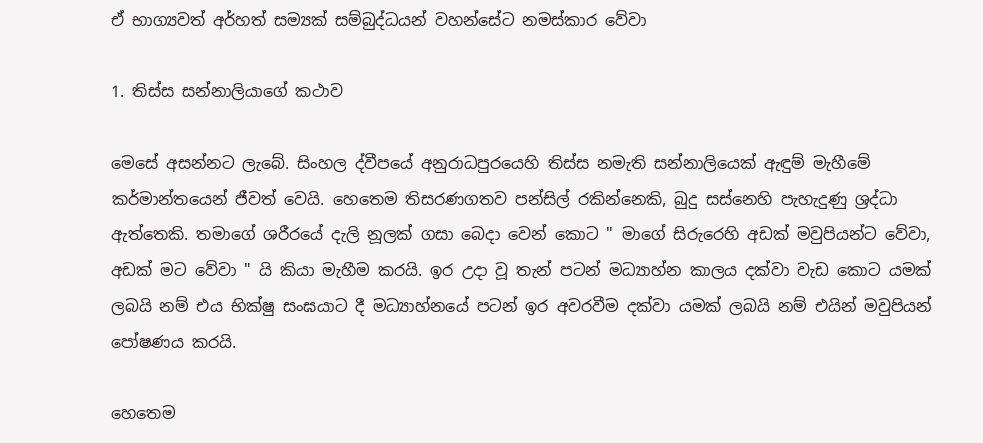ඒ භාග්‍යවත් අර්හත් සම්‍යක් සම්බුද්ධයන් වහන්සේට නමස්කාර වේවා

1. තිස්ස සන්නාලියාගේ කථාව

මෙසේ අසන්නට ලැබේ. සිංහල ද්වීපයේ අනුරාධපුරයෙහි තිස්ස නමැති සන්නාලියෙක් ඇඳුම් මැහීමේ කර්මාන්තයෙන් ජීවත් වෙයි. හෙතෙම තිසරණගතව පන්සිල් රකින්නෙකි, බුදු සස්නෙහි පැහැදුණු ශ්‍රද්ධා ඇත්තෙකි. තමාගේ ශරීරයේ දැලි නූලක් ගසා බෙදා වෙන් කොට " මාගේ සිරුරෙහි අඩක් මවුපියන්ට වේවා, අඩක් මට වේවා " යි කියා මැහීම කරයි. ඉර උදා වූ තැන් පටන් මධ්‍යාහ්න කාලය දක්වා වැඩ කොට යමක් ලබයි නම් එය භික්ෂු සංඝයාට දී මධ්‍යාහ්නයේ පටන් ඉර අවරවීම දක්වා යමක් ලබයි නම් එයින් මවුපියන් පෝෂණය කරයි.

හෙතෙම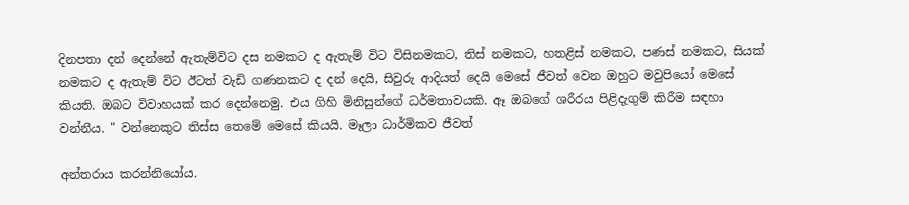දිනපතා දන් දෙන්නේ ඇතැම්විට දස නමකට ද ඇතැම් විට විසිනමකට, තිස් නමකට, හතළිස් නමකට, පණස් නමකට, සියක් නමකට ද ඇතැම් විට ඊටත් වැඩි ගණනකට ද දන් දෙයි, සිවුරු ආදියත් දෙයි මෙසේ ජීවත් වෙන ඔහුට මවුපියෝ මෙසේ කියති. ඔබට විවාහයක් කර දෙන්නෙමු. එය ගිහි මිනිසුන්ගේ ධර්මතාවයකි. ඈ ඔබගේ ශරීරය පිළිදැගුම් කිරීම සඳහා වන්නීය. " වන්නෙකුට තිස්ස තෙමේ මෙසේ කියයි. මෑලා ධාර්මිකව ජීවත්

අන්තරාය කරන්නියෝය.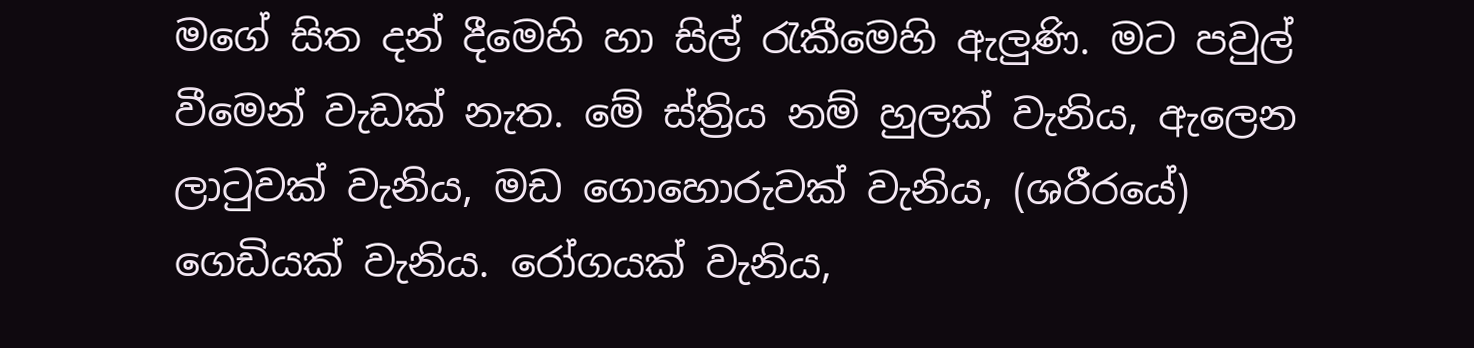මගේ සිත දන් දීමෙහි හා සිල් රැකීමෙහි ඇලුණි. මට පවුල් වීමෙන් වැඩක් නැත. මේ ස්ත්‍රිය නම් හුලක් වැනිය, ඇලෙන ලාටුවක් වැනිය, මඩ ගොහොරුවක් වැනිය, (ශරීරයේ) ගෙඩියක් වැනිය. රෝගයක් වැනිය,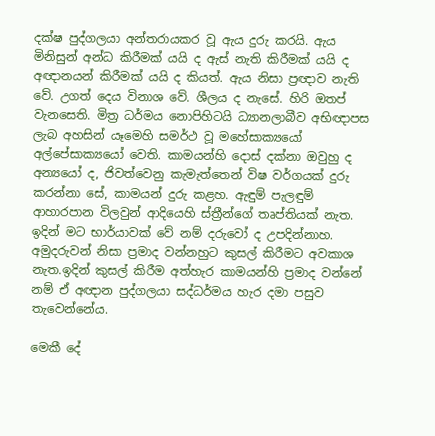දක්ෂ පුද්ගලයා අන්තරායකර වූ ඇය දුරු කරයි. ඇය මිනිසුන් අන්ධ කිරීමක් යයි ද ඇස් නැති කිරීමක් යයි ද අඥානයන් කිරීමක් යයි ද කියත්. ඇය නිසා ප්‍රඥාව නැති වේ. උගත් දෙය විනාශ වේ. ශීලය ද නැසේ. හිරි ඔතප් වැනසෙති. මිත්‍ර ධර්මය නොපිහිටයි ධ්‍යානලාබීව අභිඥාපස ලැබ අහසින් යෑමෙහි සමර්ථ වූ මහේසාක්‍යයෝ අල්පේසාක්‍යයෝ වෙති. කාමයන්හි දොස් දක්නා ඔවුහු ද අන්‍යයෝ ද, ජිවත්වෙනු කැමැත්තෙන් විෂ වර්ගයක් දුරු කරන්නා සේ, කාමයන් දුරු කළහ. ඇඳුම් පැලඳුම් ආහාරපාන විලවුන් ආදියෙහි ස්ත්‍රීන්ගේ තෘප්තියක් නැත. ඉදින් මට භාර්යාවක් වේ නම් දරුවෝ ද උපදින්නාහ. අමුදරුවන් නිසා ප්‍රමාද වන්නහුට කුසල් කිරීමට අවකාශ නැත.ඉදින් කුසල් කිරීම අත්හැර කාමයන්හි ප්‍රමාද වන්නේ නම් ඒ අඥාන පුද්ගලයා සද්ධර්මය හැර දමා පසුව තැවෙන්නේය.

මෙකී දේ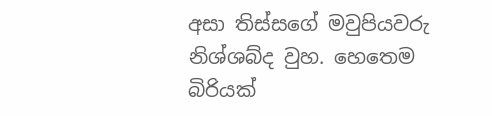අසා තිස්සගේ මවුපියවරු නිශ්ශබ්ද වුහ. හෙතෙම බිරියක්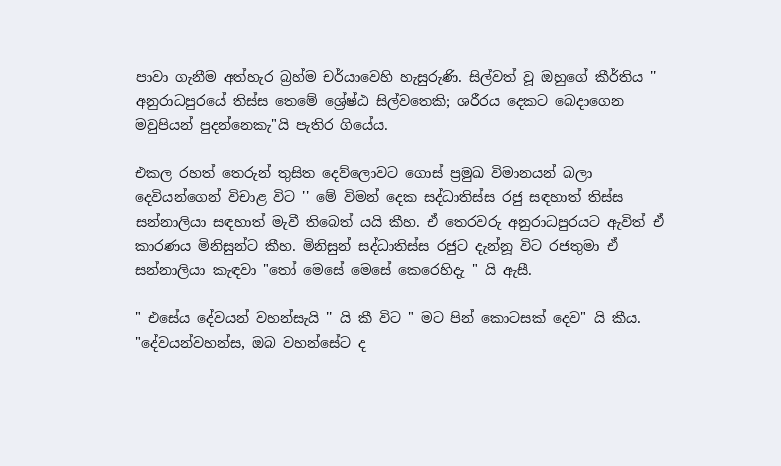පාවා ගැනීම අත්හැර බ්‍රහ්ම චර්යාවෙහි හැසුරුණි. සිල්වත් වූ ඔහුගේ කීර්තිය '' අනුරාධපුරයේ තිස්ස තෙමේ ශ්‍රේෂ්ඨ සිල්වතෙකි; ශරීරය දෙකට බෙදාගෙන මවුපියන් පුදන්නෙකැ"යි පැතිර ගියේය.

එකල රහත් තෙරුන් තුසිත දෙව්ලොවට ගොස් ප්‍රමුඛ විමානයන් බලා දෙවියන්ගෙන් විචාළ විට '' මේ විමන් දෙක සද්ධාතිස්ස රජු සඳහාත් තිස්ස සන්නාලියා සඳහාත් මැවී තිබෙත් යයි කීහ. ඒ තෙරවරු අනුරාධපුරයට ඇවිත් ඒ කාරණය මිනිසුන්ට කීහ. මිනිසුන් සද්ධාතිස්ස රජුට දැන්නූ විට රජතුමා ඒ සන්නාලියා කැඳවා "තෝ මෙසේ මෙසේ කෙරෙහිදැ " යි ඇසී.

" එසේය දේවයන් වහන්සැයි '' යි කී විට " මට පින් කොටසක් දෙව" යි කීය. "දේවයන්වහන්ස, ඔබ වහන්සේට ද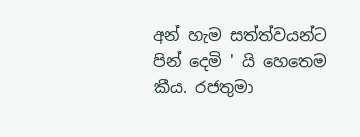අන් හැම සත්ත්වයන්ට පින් දෙමි ' යි හෙතෙම කීය. රජතුමා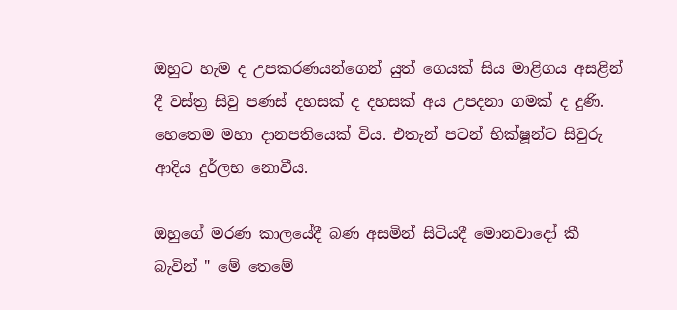ඔහුට හැම ද උපකරණයන්ගෙන් යුත් ගෙයක් සිය මාළිගය අසළින් දී වස්ත්‍ර සිවු පණස් දහසක් ද දහසක් අය උපදනා ගමක් ද දුණි. හෙතෙම මහා දානපතියෙක් විය. එතැන් පටන් භික්ෂූන්ට සිවුරු ආදිය දුර්ලභ නොවීය.

ඔහුගේ මරණ කාලයේදී බණ අසමින් සිටියදී මොනවාදෝ කී බැවින් " මේ තෙමේ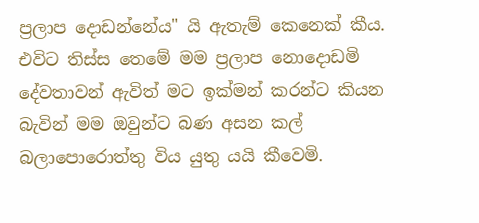ප්‍රලාප දොඩන්නේය" යි ඇතැම් කෙනෙක් කීය. එවිට තිස්ස තෙමේ මම ප්‍රලාප නොදොඩමි දේවතාවන් ඇවිත් මට ඉක්මන් කරන්ට කියන බැවින් මම ඔවුන්ට බණ අසන කල් බලාපොරොත්තු විය යුතු යයි කීවෙමි.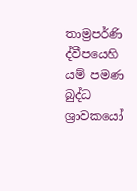තාම්‍රපර්ණි ද්වීපයෙහි යම් පමණ බුද්ධ ශ්‍රාවකයෝ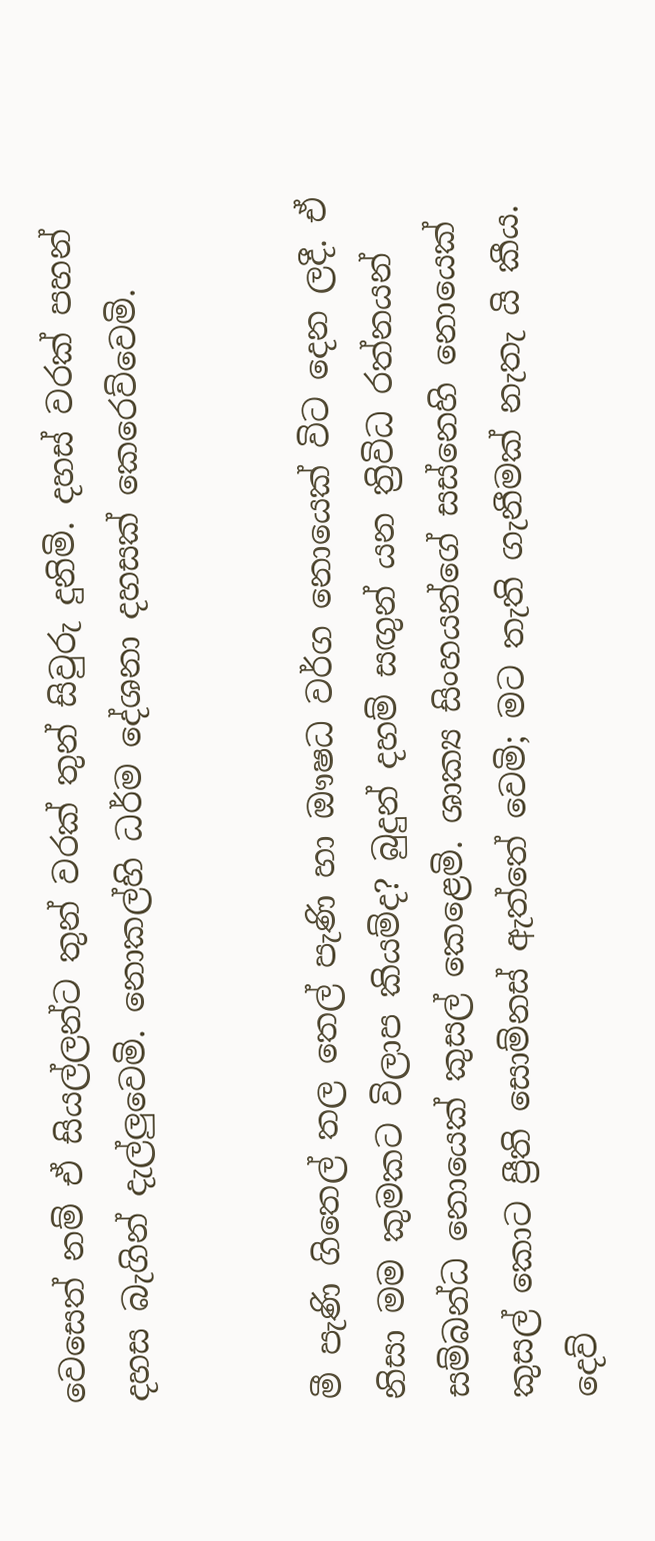වෙසෙත් නම් ඒ සියල්ලන්ට තුන් වරක් තුන් සිවුරු දුනිමි. දහස් වරක් පහන් දහස බැගින් දැල්ලුවෙමි. නොකල්හි ධර්ම දේශනා දහසක් කෙරෙව්වෙමි.


මී පැණි ගිතෙල් තල තෙල් පැණි හා ඖෂධ වර්ග නොයෙක් විට දෙන ලදී. ඒ නිසා මම කුමකට විලාප කියම්ද? බුදුන් දහම් සඟුන් යන ත්‍රිවිධ රත්නයන් සම්බන්ධ නොයෙක් කුසල් කෙළෙමි. ශාක්‍ය සිංහයන්ගේ සස්නෙහි නොයෙක් කුසල් කොට ප්‍රීති සොම්නස් ඇත්තේ වෙමි; මට තැති ගැනීමක් නැතැ යි කීය. දෙව්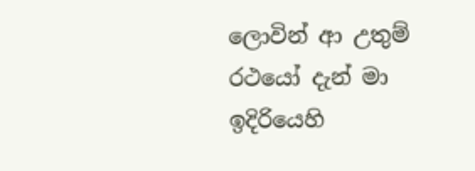ලොවින් ආ උතුම් රථයෝ දැන් මා ඉදිරියෙහි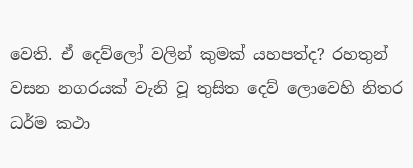වෙති. ඒ දෙව්ලෝ වලින් කුමක් යහපත්ද? රහතුන් වසන නගරයක් වැනි වූ තුසිත දෙව් ලොවෙහි නිතර ධර්ම කථා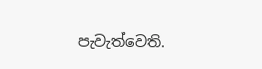පැවැත්වෙති.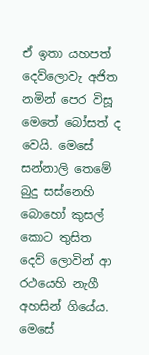ඒ ඉතා යහපත් දෙව්ලොවැ අජිත නමින් පෙර විසූ මෙතේ බෝසත් ද වෙයි. මෙසේ සන්නාලි තෙමේ බුදු සස්නෙහි බොහෝ කුසල් කොට තුසිත දෙව් ලොවින් ආ රථයෙහි නැගී අහසින් ගියේය. මෙසේ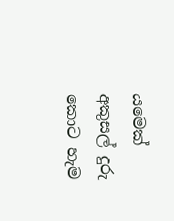යමෙක් අකුසල් දුරු කොට හැම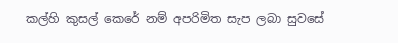කල්හි කුසල් කෙරේ නම් අපරිමිත සැප ලබා සුවසේ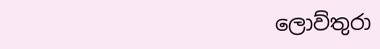ලොව්තුරා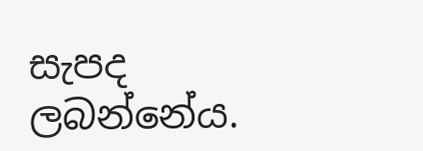සැපද ලබන්නේය.